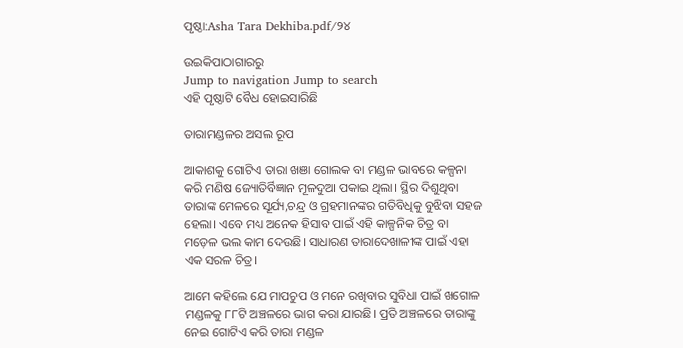ପୃଷ୍ଠା:Asha Tara Dekhiba.pdf/୨୪

ଉଇକିପାଠାଗାର‌ରୁ
Jump to navigation Jump to search
ଏହି ପୃଷ୍ଠାଟି ବୈଧ ହୋଇସାରିଛି

ତାରାମଣ୍ଡଳର ଅସଲ ରୂପ

ଆକାଶକୁ ଗୋଟିଏ ତାରା ଖଞା ଗୋଲକ ବା ମଣ୍ଡଳ ଭାବରେ କଳ୍ପନା କରି ମଣିଷ ଜ୍ୟୋତିର୍ବିଜ୍ଞାନ ମୂଳଦୁଆ ପକାଇ ଥିଲା। ସ୍ଥିର ଦିଶୁଥିବା ତାରାଙ୍କ ମେଳରେ ସୂର୍ଯ୍ୟ,ଚନ୍ଦ୍ର ଓ ଗ୍ରହମାନଙ୍କର ଗତିବିଧିକୁ ବୁଝିବା ସହଜ ହେଲା। ଏବେ ମଧ୍ୟ ଅନେକ ହିସାବ ପାଇଁ ଏହି କାଳ୍ପନିକ ଚିତ୍ର ବା ମଡ଼େଳ ଭଲ କାମ ଦେଉଛି। ସାଧାରଣ ତାରାଦେଖାଳୀଙ୍କ ପାଇଁ ଏହା ଏକ ସରଳ ଚିତ୍ର।

ଆମେ କହିଲେ ଯେ ମାପଚୁପ ଓ ମନେ ରଖିବାର ସୁବିଧା ପାଇଁ ଖଗୋଳ ମଣ୍ଡଳକୁ ୮୮ଟି ଅଞ୍ଚଳରେ ଭାଗ କରା ଯାରଛି। ପ୍ରତି ଅଞ୍ଚଳରେ ତାରାଙ୍କୁ ନେଇ ଗୋଟିଏ କରି ତାରା ମଣ୍ଡଳ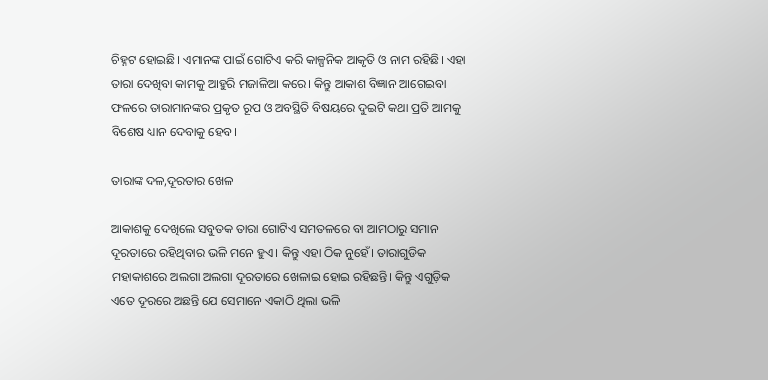ଚିହ୍ନଟ ହୋଇଛି। ଏମାନଙ୍କ ପାଇଁ ଗୋଟିଏ କରି କାଳ୍ପନିକ ଆକୃତି ଓ ନାମ ରହିଛି। ଏହା ତାରା ଦେଖିବା କାମକୁ ଆହୁରି ମଜାଳିଆ କରେ। କିନ୍ତୁ ଆକାଶ ବିଜ୍ଞାନ ଆଗେଇବା ଫଳରେ ତାରାମାନଙ୍କର ପ୍ରକୃତ ରୂପ ଓ ଅବସ୍ଥିତି ବିଷୟରେ ଦୁଇଟି କଥା ପ୍ରତି ଆମକୁ ବିଶେଷ ଧ୍ୟାନ ଦେବାକୁ ହେବ।

ତାରାଙ୍କ ଦଳ,ଦୂରତାର ଖେଳ

ଆକାଶକୁ ଦେଖିଲେ ସବୁତକ ତାରା ଗୋଟିଏ ସମତଳରେ ବା ଆମଠାରୁ ସମାନ ଦୂରତାରେ ରହିଥିବାର ଭଳି ମନେ ହୁଏ। କିନ୍ତୁ ଏହା ଠିକ ନୁହେଁ। ତାରାଗୁଡିକ ମହାକାଶରେ ଅଲଗା ଅଲଗା ଦୂରତାରେ ଖେଳାଇ ହୋଇ ରହିଛନ୍ତି। କିନ୍ତୁ ଏଗୁଡ଼ିକ ଏତେ ଦୂରରେ ଅଛନ୍ତି ଯେ ସେମାନେ ଏକାଠି ଥିଲା ଭଳି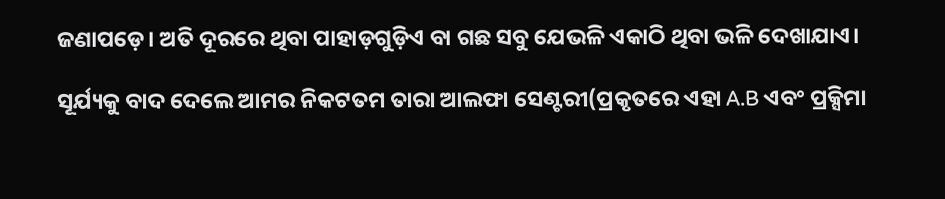ଜଣାପଡ଼େ। ଅତି ଦୂରରେ ଥିବା ପାହାଡ଼ଗୁଡ଼ିଏ ବା ଗଛ ସବୁ ଯେଭଳି ଏକାଠି ଥିବା ଭଳି ଦେଖାଯାଏ।

ସୂର୍ଯ୍ୟକୁ ବାଦ ଦେଲେ ଆମର ନିକଟତମ ତାରା ଆଲଫା ସେଣ୍ଟରୀ(ପ୍ରକୃତରେ ଏହା A.B ଏବଂ ପ୍ରକ୍ସିମା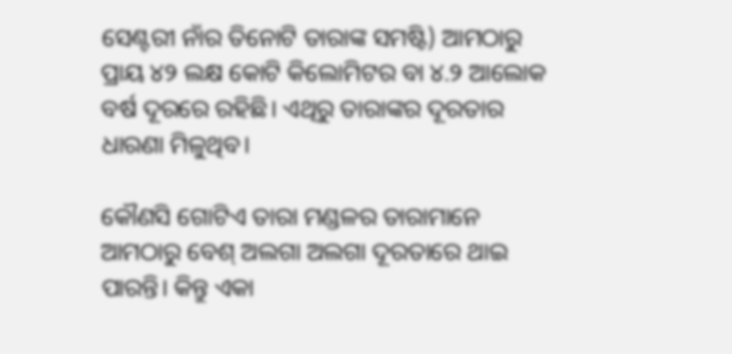ସେଣ୍ଟରୀ ନାଁର ତିନୋଟି ତାରାଙ୍କ ସମଷ୍ଟି) ଆମଠାରୁ ପ୍ରାୟ ୪୨ ଲକ୍ଷ କୋଟି କିଲୋମିଟର ବା ୪.୨ ଆଲୋକ ବର୍ଷ ଦୂରରେ ରହିଛି। ଏଥିରୁ ତାରାଙ୍କର ଦୂରତାର ଧାରଣା ମିଳୁଥିବ।

କୌଣସି ଗୋଟିଏ ତାରା ମଣ୍ଡଳର ତାରାମାନେ ଆମଠାରୁ ବେଶ୍ ଅଲଗା ଅଲଗା ଦୂରତାରେ ଥାଇ ପାରନ୍ତି। କିନ୍ତୁ ଏକା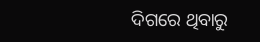ଦିଗରେ ଥିବାରୁ